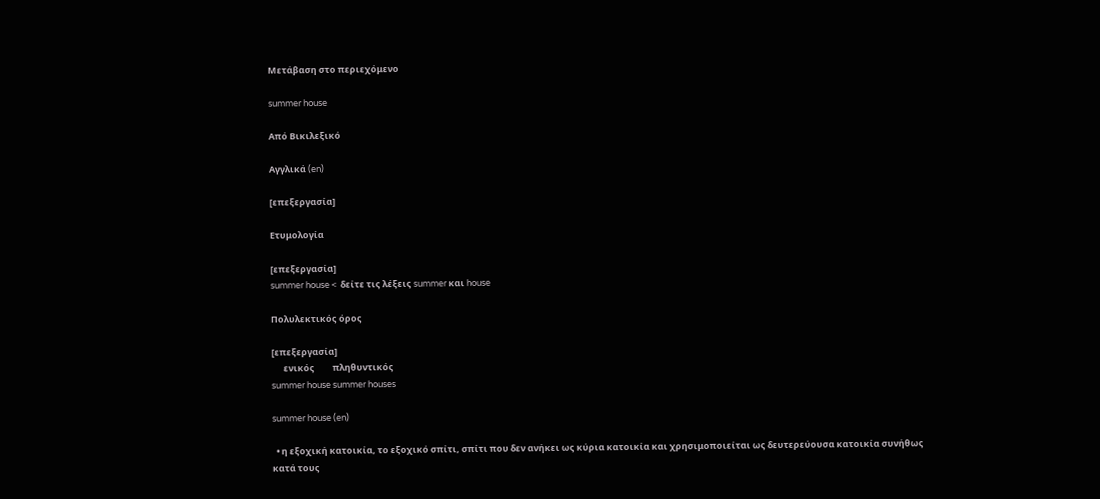Μετάβαση στο περιεχόμενο

summer house

Από Βικιλεξικό

Αγγλικά (en)

[επεξεργασία]

Ετυμολογία

[επεξεργασία]
summer house <  δείτε τις λέξεις summer και house

Πολυλεκτικός όρος

[επεξεργασία]
      ενικός         πληθυντικός
summer house summer houses

summer house (en)

  • η εξοχική κατοικία, το εξοχικό σπίτι, σπίτι που δεν ανήκει ως κύρια κατοικία και χρησιμοποιείται ως δευτερεύουσα κατοικία συνήθως κατά τους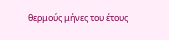θερμούς μήνες του έτους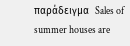παράδειγμα  Sales of summer houses are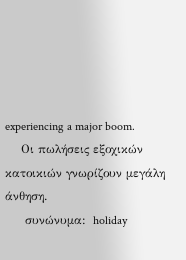experiencing a major boom.
    Οι πωλήσεις εξοχικών κατοικιών γνωρίζουν μεγάλη άνθηση.
     συνώνυμα:  holiday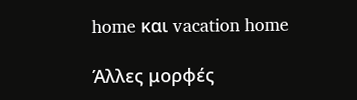home και vacation home

Άλλες μορφές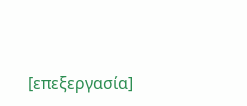[επεξεργασία]